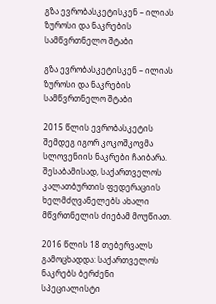გზა ევრობასკეტისკენ – ილიას ზუროსი და ნაკრების სამწვრთნელო შტაბი

გზა ევრობასკეტისკენ – ილიას ზუროსი და ნაკრების სამწვრთნელო შტაბი

2015 წლის ევრობასკეტის შემდეგ იგორ კოკოშკოვმა სლოვენიის ნაკრები ჩაიბარა. შესაბამისად, საქართველოს კალათბურთის ფედერაციის ხელმძღვანელებს ახალი მწვრთნელის ძიებამ მოუწიათ.

2016 წლის 18 თებერვალს გამოცხადდა: საქართველოს ნაკრებს ბერძენი სპეციალისტი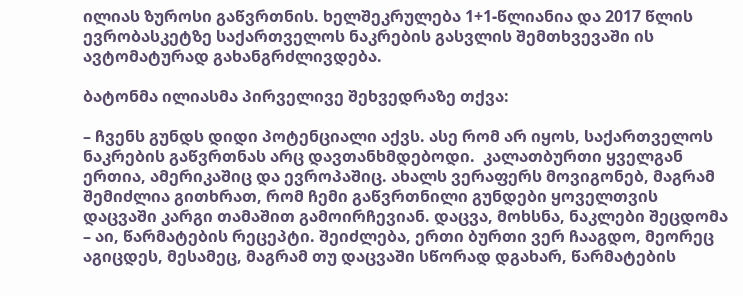ილიას ზუროსი გაწვრთნის. ხელშეკრულება 1+1-წლიანია და 2017 წლის ევრობასკეტზე საქართველოს ნაკრების გასვლის შემთხვევაში ის ავტომატურად გახანგრძლივდება.

ბატონმა ილიასმა პირველივე შეხვედრაზე თქვა:

– ჩვენს გუნდს დიდი პოტენციალი აქვს. ასე რომ არ იყოს, საქართველოს ნაკრების გაწვრთნას არც დავთანხმდებოდი.  კალათბურთი ყველგან ერთია, ამერიკაშიც და ევროპაშიც. ახალს ვერაფერს მოვიგონებ, მაგრამ შემიძლია გითხრათ, რომ ჩემი გაწვრთნილი გუნდები ყოველთვის დაცვაში კარგი თამაშით გამოირჩევიან. დაცვა, მოხსნა, ნაკლები შეცდომა – აი, წარმატების რეცეპტი. შეიძლება, ერთი ბურთი ვერ ჩააგდო, მეორეც აგიცდეს, მესამეც, მაგრამ თუ დაცვაში სწორად დგახარ, წარმატების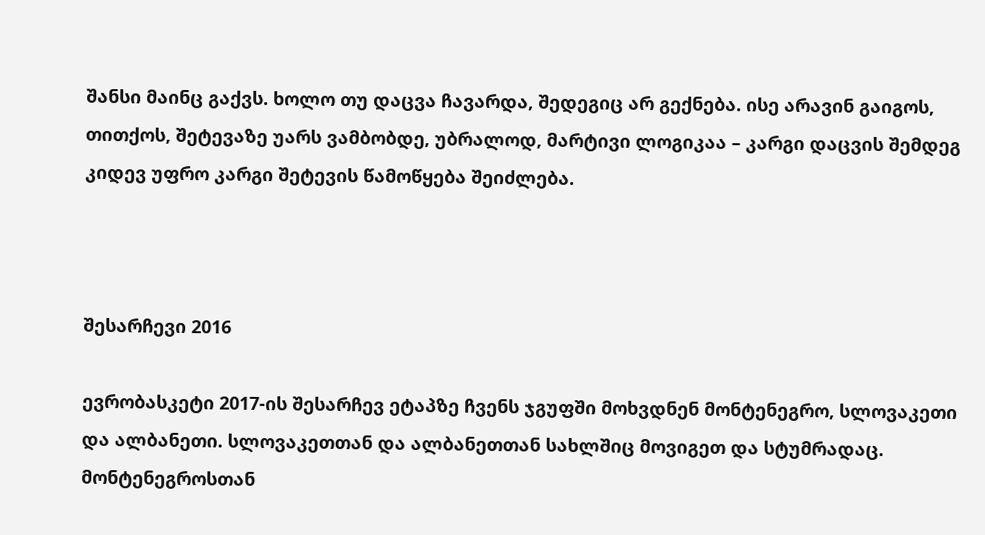შანსი მაინც გაქვს. ხოლო თუ დაცვა ჩავარდა, შედეგიც არ გექნება. ისე არავინ გაიგოს, თითქოს, შეტევაზე უარს ვამბობდე, უბრალოდ, მარტივი ლოგიკაა – კარგი დაცვის შემდეგ კიდევ უფრო კარგი შეტევის წამოწყება შეიძლება.



შესარჩევი 2016

ევრობასკეტი 2017-ის შესარჩევ ეტაპზე ჩვენს ჯგუფში მოხვდნენ მონტენეგრო, სლოვაკეთი და ალბანეთი. სლოვაკეთთან და ალბანეთთან სახლშიც მოვიგეთ და სტუმრადაც. მონტენეგროსთან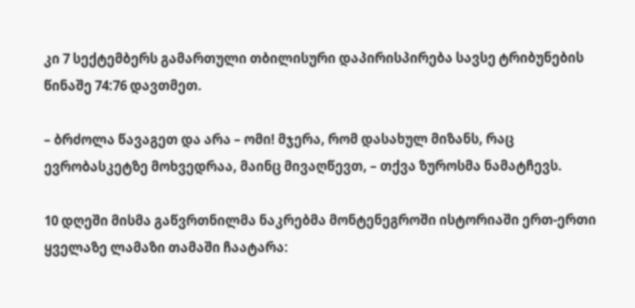კი 7 სექტემბერს გამართული თბილისური დაპირისპირება სავსე ტრიბუნების წინაშე 74:76 დავთმეთ.

– ბრძოლა წავაგეთ და არა – ომი! მჯერა, რომ დასახულ მიზანს, რაც ევრობასკეტზე მოხვედრაა, მაინც მივაღწევთ, – თქვა ზუროსმა ნამატჩევს.

10 დღეში მისმა გაწვრთნილმა ნაკრებმა მონტენეგროში ისტორიაში ერთ-ერთი ყველაზე ლამაზი თამაში ჩაატარა: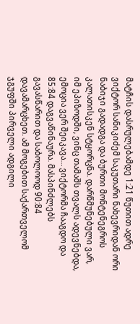მატჩის დასრულებამდე 1:21 წუთით ადრე ვიქტორ სანიკიძემ საკუთარი ნახევრიდან ორი ნაბიჯი გადადგა და ბურთი მონტენეგროს კალათისკენ სტყორცნა. დარწმუნებული ვარ, იმ ეპიზოდში, ვინც თამაშს თვალს ადევნებდა, ემოცია ვერ შეიკავა… ვიქტორმა ჩააგდო და 85:84 დაგვაწინაურა. მასპინძლებს გავასწარით და საბოლოოდ 90:84 დავამარცხეთ. ამ მოგებით საქართველომ ჯგუფში პირველი ადგილი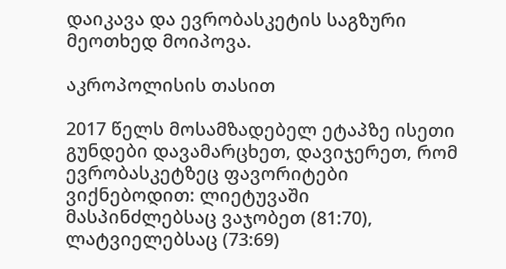დაიკავა და ევრობასკეტის საგზური მეოთხედ მოიპოვა.

აკროპოლისის თასით

2017 წელს მოსამზადებელ ეტაპზე ისეთი გუნდები დავამარცხეთ, დავიჯერეთ, რომ ევრობასკეტზეც ფავორიტები ვიქნებოდით: ლიეტუვაში მასპინძლებსაც ვაჯობეთ (81:70), ლატვიელებსაც (73:69)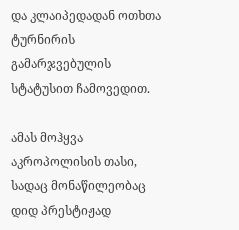და კლაიპედადან ოთხთა ტურნირის გამარჯვებულის სტატუსით ჩამოვედით.

ამას მოჰყვა აკროპოლისის თასი, სადაც მონაწილეობაც დიდ პრესტიჟად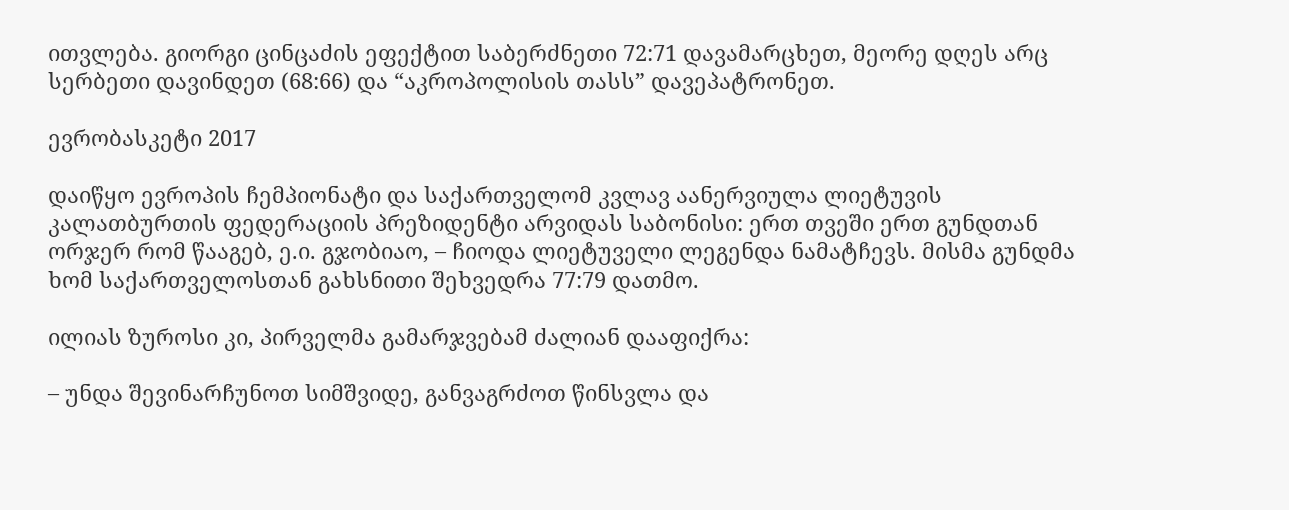ითვლება. გიორგი ცინცაძის ეფექტით საბერძნეთი 72:71 დავამარცხეთ, მეორე დღეს არც სერბეთი დავინდეთ (68:66) და “აკროპოლისის თასს” დავეპატრონეთ.

ევრობასკეტი 2017

დაიწყო ევროპის ჩემპიონატი და საქართველომ კვლავ აანერვიულა ლიეტუვის კალათბურთის ფედერაციის პრეზიდენტი არვიდას საბონისი: ერთ თვეში ერთ გუნდთან ორჯერ რომ წააგებ, ე.ი. გჯობიაო, – ჩიოდა ლიეტუველი ლეგენდა ნამატჩევს. მისმა გუნდმა ხომ საქართველოსთან გახსნითი შეხვედრა 77:79 დათმო.

ილიას ზუროსი კი, პირველმა გამარჯვებამ ძალიან დააფიქრა:

– უნდა შევინარჩუნოთ სიმშვიდე, განვაგრძოთ წინსვლა და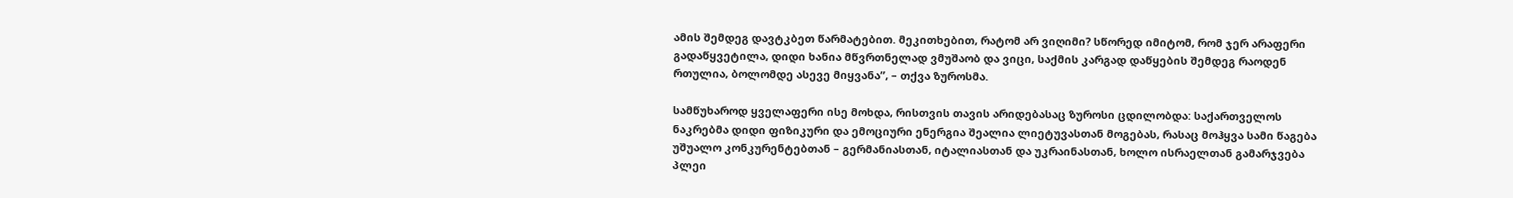ამის შემდეგ დავტკბეთ წარმატებით. მეკითხებით, რატომ არ ვიღიმი? სწორედ იმიტომ, რომ ჯერ არაფერი გადაწყვეტილა, დიდი ხანია მწვრთნელად ვმუშაობ და ვიცი, საქმის კარგად დაწყების შემდეგ რაოდენ რთულია, ბოლომდე ასევე მიყვანა”, – თქვა ზუროსმა.

სამწუხაროდ ყველაფერი ისე მოხდა, რისთვის თავის არიდებასაც ზუროსი ცდილობდა: საქართველოს ნაკრებმა დიდი ფიზიკური და ემოციური ენერგია შეალია ლიეტუვასთან მოგებას, რასაც მოჰყვა სამი წაგება უშუალო კონკურენტებთან – გერმანიასთან, იტალიასთან და უკრაინასთან, ხოლო ისრაელთან გამარჯვება პლეი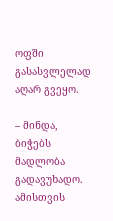ოფში გასასვლელად აღარ გვეყო.

– მინდა, ბიჭებს მადლობა გადავუხადო. ამისთვის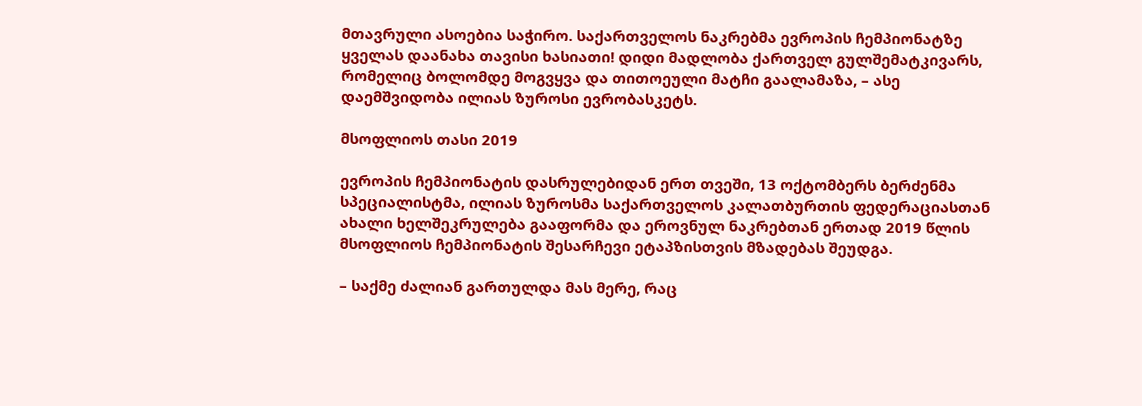მთავრული ასოებია საჭირო. საქართველოს ნაკრებმა ევროპის ჩემპიონატზე ყველას დაანახა თავისი ხასიათი! დიდი მადლობა ქართველ გულშემატკივარს, რომელიც ბოლომდე მოგვყვა და თითოეული მატჩი გაალამაზა, – ასე დაემშვიდობა ილიას ზუროსი ევრობასკეტს.

მსოფლიოს თასი 2019

ევროპის ჩემპიონატის დასრულებიდან ერთ თვეში, 13 ოქტომბერს ბერძენმა სპეციალისტმა, ილიას ზუროსმა საქართველოს კალათბურთის ფედერაციასთან ახალი ხელშეკრულება გააფორმა და ეროვნულ ნაკრებთან ერთად 2019 წლის მსოფლიოს ჩემპიონატის შესარჩევი ეტაპზისთვის მზადებას შეუდგა.

– საქმე ძალიან გართულდა მას მერე, რაც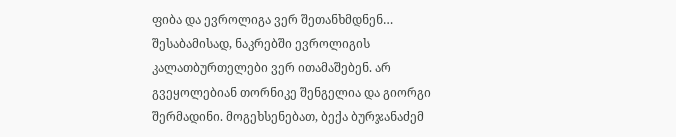ფიბა და ევროლიგა ვერ შეთანხმდნენ… შესაბამისად, ნაკრებში ევროლიგის კალათბურთელები ვერ ითამაშებენ. არ გვეყოლებიან თორნიკე შენგელია და გიორგი შერმადინი. მოგეხსენებათ, ბექა ბურჯანაძემ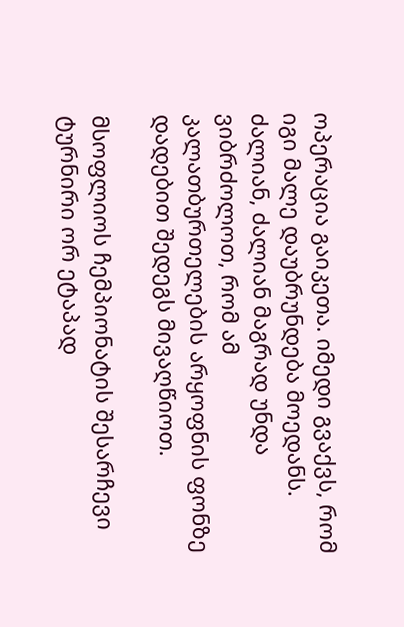ოპერაცია გაიკეთა. იმედი გვაქვს, რომ იგი მალე დაუბრუნდება მოედანს. ძალიან, ძალიან მაგრად უნდა ვიბრძოლოთ, რომ ამ კალათბურთელების არყოფნის ფონზე დადებით შედეგს მივაღწიოთ.

მსოფლიოს ჩემპიონატის შესარჩევი ტურნირი ორ ეტაპად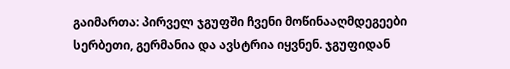გაიმართა: პირველ ჯგუფში ჩვენი მოწინააღმდეგეები სერბეთი, გერმანია და ავსტრია იყვნენ. ჯგუფიდან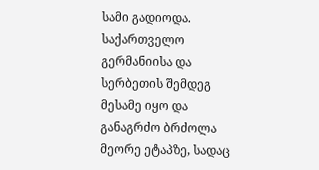სამი გადიოდა. საქართველო გერმანიისა და სერბეთის შემდეგ მესამე იყო და განაგრძო ბრძოლა მეორე ეტაპზე, სადაც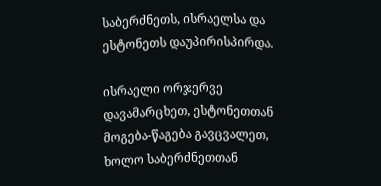საბერძნეთს, ისრაელსა და ესტონეთს დაუპირისპირდა.

ისრაელი ორჯერვე დავამარცხეთ, ესტონეთთან მოგება-წაგება გავცვალეთ, ხოლო საბერძნეთთან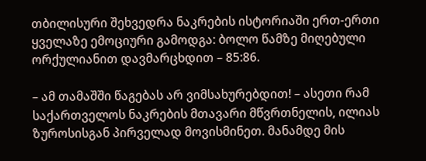თბილისური შეხვედრა ნაკრების ისტორიაში ერთ-ერთი ყველაზე ემოციური გამოდგა: ბოლო წამზე მიღებული ორქულიანით დავმარცხდით – 85:86.

– ამ თამაშში წაგებას არ ვიმსახურებდით! – ასეთი რამ საქართველოს ნაკრების მთავარი მწვრთნელის, ილიას ზუროსისგან პირველად მოვისმინეთ. მანამდე მის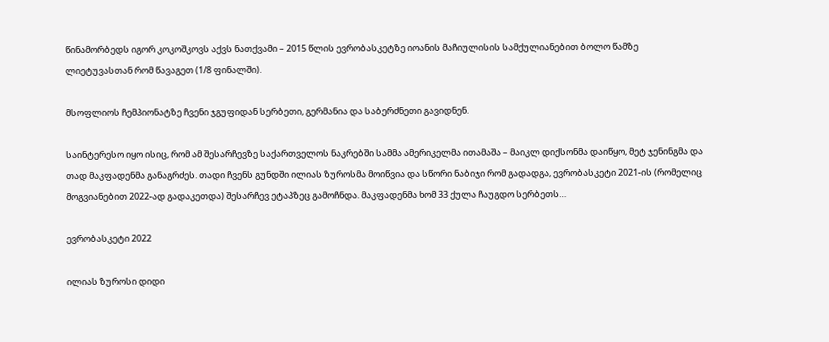წინამორბედს იგორ კოკოშკოვს აქვს ნათქვამი – 2015 წლის ევრობასკეტზე იოანის მაჩიულისის სამქულიანებით ბოლო წამზე ლიეტუვასთან რომ წავაგეთ (1/8 ფინალში).

მსოფლიოს ჩემპიონატზე ჩვენი ჯგუფიდან სერბეთი, გერმანია და საბერძნეთი გავიდნენ.

საინტერესო იყო ისიც, რომ ამ შესარჩევზე საქართველოს ნაკრებში სამმა ამერიკელმა ითამაშა – მაიკლ დიქსონმა დაიწყო, მეტ ჯენინგმა და თად მაკფადენმა განაგრძეს. თადი ჩვენს გუნდში ილიას ზუროსმა მოიწვია და სწორი ნაბიჯი რომ გადადგა, ევრობასკეტი 2021-ის (რომელიც მოგვიანებით 2022-ად გადაკეთდა) შესარჩევ ეტაპზეც გამოჩნდა. მაკფადენმა ხომ 33 ქულა ჩაუგდო სერბეთს…

ევრობასკეტი 2022

ილიას ზუროსი დიდი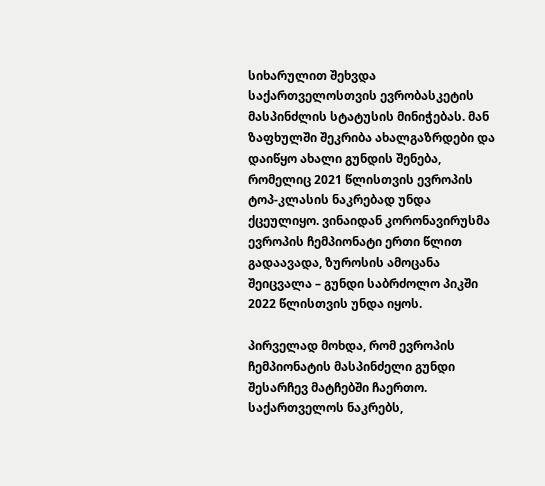სიხარულით შეხვდა საქართველოსთვის ევრობასკეტის მასპინძლის სტატუსის მინიჭებას. მან ზაფხულში შეკრიბა ახალგაზრდები და დაიწყო ახალი გუნდის შენება, რომელიც 2021 წლისთვის ევროპის ტოპ-კლასის ნაკრებად უნდა ქცეულიყო. ვინაიდან კორონავირუსმა ევროპის ჩემპიონატი ერთი წლით გადაავადა, ზუროსის ამოცანა შეიცვალა – გუნდი საბრძოლო პიკში 2022 წლისთვის უნდა იყოს.

პირველად მოხდა, რომ ევროპის ჩემპიონატის მასპინძელი გუნდი შესარჩევ მატჩებში ჩაერთო. საქართველოს ნაკრებს,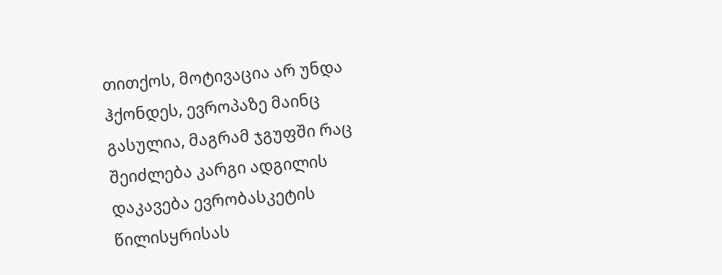თითქოს, მოტივაცია არ უნდა ჰქონდეს, ევროპაზე მაინც გასულია, მაგრამ ჯგუფში რაც შეიძლება კარგი ადგილის დაკავება ევრობასკეტის წილისყრისას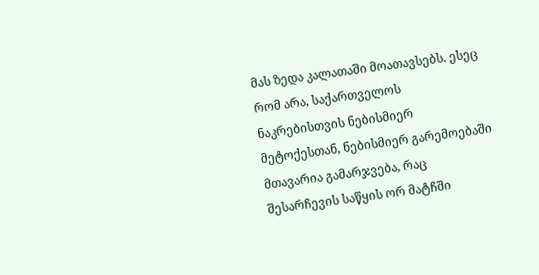მას ზედა კალათაში მოათავსებს. ესეც რომ არა, საქართველოს ნაკრებისთვის ნებისმიერ მეტოქესთან, ნებისმიერ გარემოებაში მთავარია გამარჯვება, რაც შესარჩევის საწყის ორ მატჩში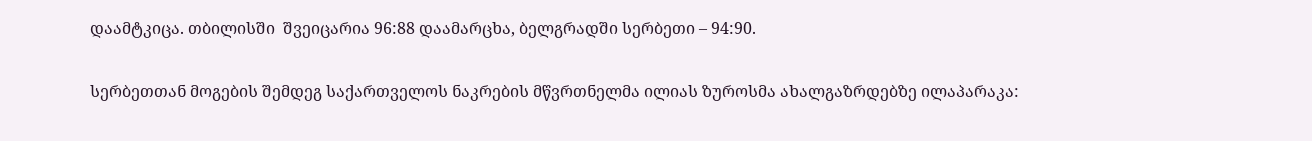დაამტკიცა. თბილისში  შვეიცარია 96:88 დაამარცხა, ბელგრადში სერბეთი – 94:90.

სერბეთთან მოგების შემდეგ საქართველოს ნაკრების მწვრთნელმა ილიას ზუროსმა ახალგაზრდებზე ილაპარაკა: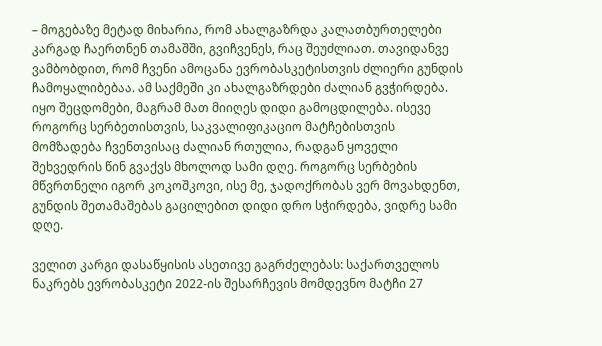– მოგებაზე მეტად მიხარია, რომ ახალგაზრდა კალათბურთელები კარგად ჩაერთნენ თამაშში, გვიჩვენეს, რაც შეუძლიათ. თავიდანვე ვამბობდით, რომ ჩვენი ამოცანა ევრობასკეტისთვის ძლიერი გუნდის ჩამოყალიბებაა. ამ საქმეში კი ახალგაზრდები ძალიან გვჭირდება. იყო შეცდომები, მაგრამ მათ მიიღეს დიდი გამოცდილება. ისევე როგორც სერბეთისთვის, საკვალიფიკაციო მატჩებისთვის მომზადება ჩვენთვისაც ძალიან რთულია, რადგან ყოველი შეხვედრის წინ გვაქვს მხოლოდ სამი დღე. როგორც სერბების მწვრთნელი იგორ კოკოშკოვი, ისე მე, ჯადოქრობას ვერ მოვახდენთ, გუნდის შეთამაშებას გაცილებით დიდი დრო სჭირდება, ვიდრე სამი დღე.

ველით კარგი დასაწყისის ასეთივე გაგრძელებას: საქართველოს ნაკრებს ევრობასკეტი 2022-ის შესარჩევის მომდევნო მატჩი 27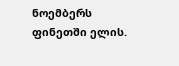ნოემბერს ფინეთში ელის.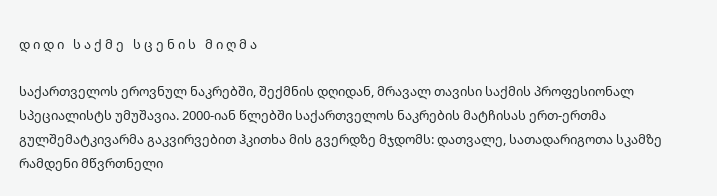დ ი დ ი   ს ა ქ მ ე   ს ც ე ნ ი ს   მ ი ღ მ ა

საქართველოს ეროვნულ ნაკრებში, შექმნის დღიდან, მრავალ თავისი საქმის პროფესიონალ სპეციალისტს უმუშავია. 2000-იან წლებში საქართველოს ნაკრების მატჩისას ერთ-ერთმა გულშემატკივარმა გაკვირვებით ჰკითხა მის გვერდზე მჯდომს: დათვალე, სათადარიგოთა სკამზე რამდენი მწვრთნელი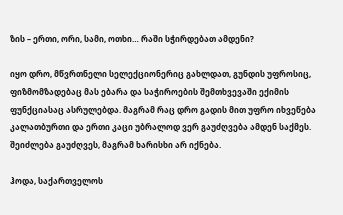ზის – ერთი, ორი, სამი, ოთხი… რაში სჭირდებათ ამდენი?

იყო დრო, მწვრთნელი სელექციონერიც გახლდათ, გუნდის უფროსიც, ფიზმომზადებაც მას ებარა და საჭიროების შემთხვევაში ექიმის ფუნქციასაც ასრულებდა. მაგრამ რაც დრო გადის მით უფრო იხვეწება კალათბურთი და ერთი კაცი უბრალოდ ვერ გაუძღვება ამდენ საქმეს. შეიძლება გაუძღვეს, მაგრამ ხარისხი არ იქნება.

ჰოდა, საქართველოს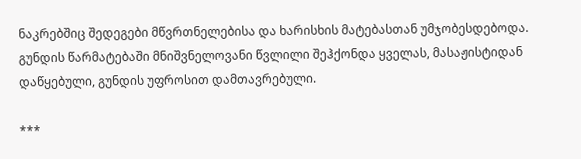ნაკრებშიც შედეგები მწვრთნელებისა და ხარისხის მატებასთან უმჯობესდებოდა. გუნდის წარმატებაში მნიშვნელოვანი წვლილი შეჰქონდა ყველას, მასაჟისტიდან დაწყებული, გუნდის უფროსით დამთავრებული.

***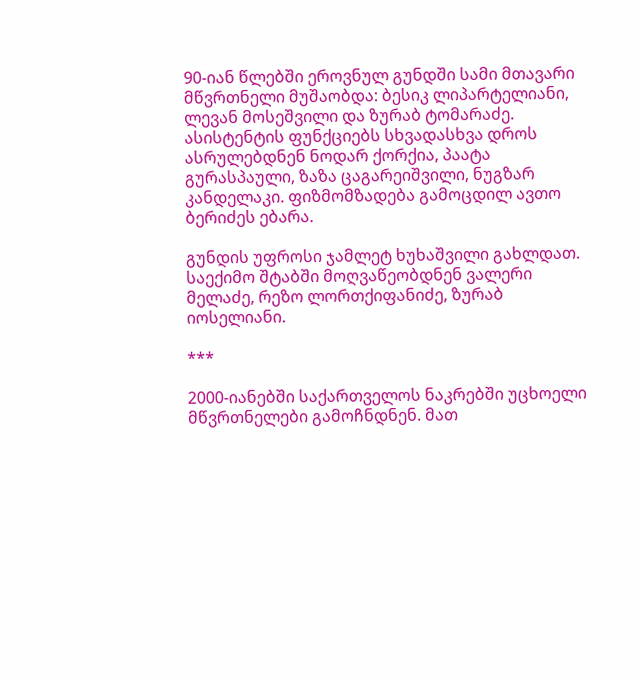90-იან წლებში ეროვნულ გუნდში სამი მთავარი მწვრთნელი მუშაობდა: ბესიკ ლიპარტელიანი, ლევან მოსეშვილი და ზურაბ ტომარაძე. ასისტენტის ფუნქციებს სხვადასხვა დროს ასრულებდნენ ნოდარ ქორქია, პაატა გურასპაული, ზაზა ცაგარეიშვილი, ნუგზარ კანდელაკი. ფიზმომზადება გამოცდილ ავთო ბერიძეს ებარა.

გუნდის უფროსი ჯამლეტ ხუხაშვილი გახლდათ. საექიმო შტაბში მოღვაწეობდნენ ვალერი მელაძე, რეზო ლორთქიფანიძე, ზურაბ იოსელიანი.

***

2000-იანებში საქართველოს ნაკრებში უცხოელი მწვრთნელები გამოჩნდნენ. მათ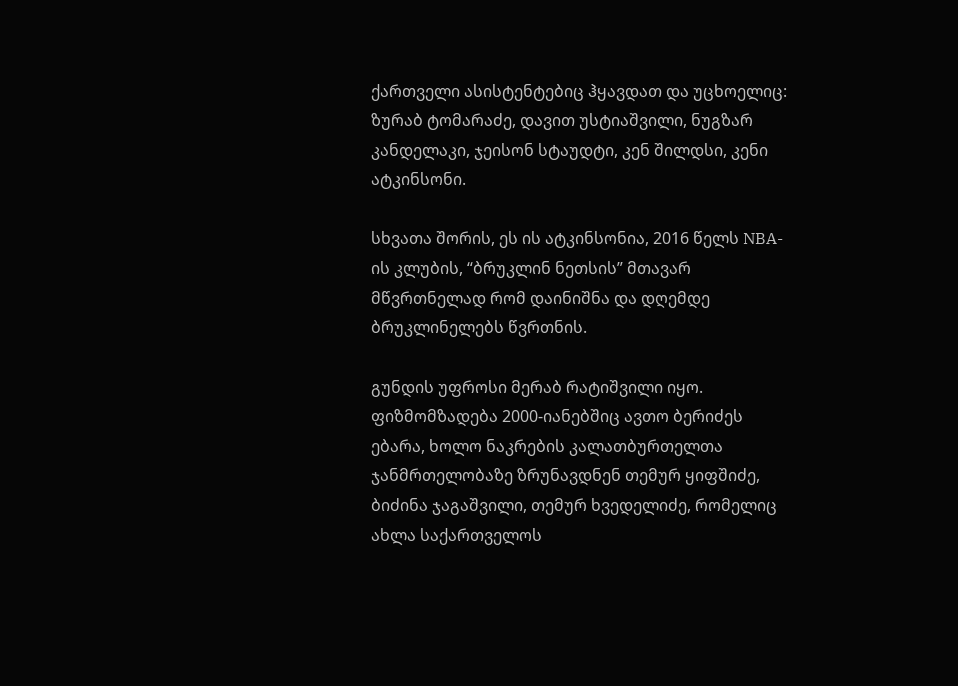ქართველი ასისტენტებიც ჰყავდათ და უცხოელიც: ზურაბ ტომარაძე, დავით უსტიაშვილი, ნუგზარ კანდელაკი, ჯეისონ სტაუდტი, კენ შილდსი, კენი ატკინსონი.

სხვათა შორის, ეს ის ატკინსონია, 2016 წელს NBA-ის კლუბის, “ბრუკლინ ნეთსის” მთავარ მწვრთნელად რომ დაინიშნა და დღემდე ბრუკლინელებს წვრთნის.

გუნდის უფროსი მერაბ რატიშვილი იყო. ფიზმომზადება 2000-იანებშიც ავთო ბერიძეს ებარა, ხოლო ნაკრების კალათბურთელთა ჯანმრთელობაზე ზრუნავდნენ თემურ ყიფშიძე, ბიძინა ჯაგაშვილი, თემურ ხვედელიძე, რომელიც ახლა საქართველოს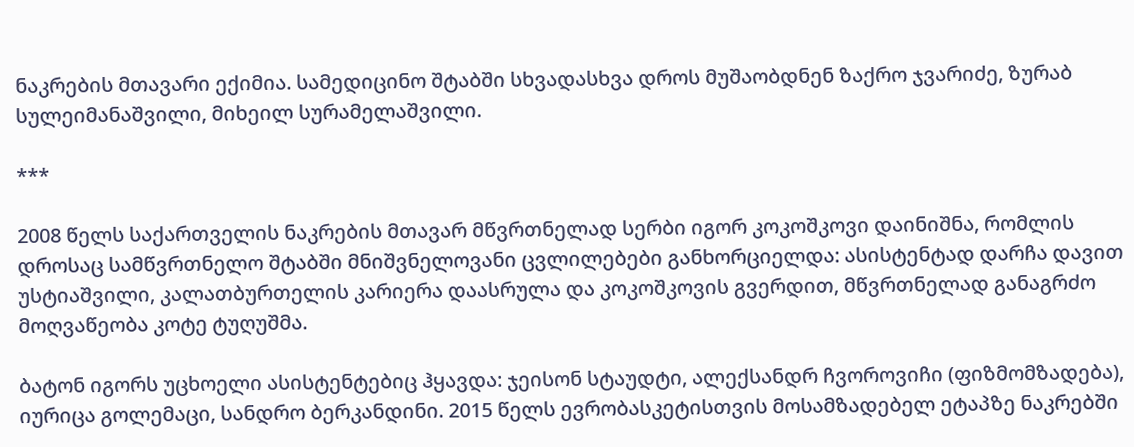ნაკრების მთავარი ექიმია. სამედიცინო შტაბში სხვადასხვა დროს მუშაობდნენ ზაქრო ჯვარიძე, ზურაბ სულეიმანაშვილი, მიხეილ სურამელაშვილი.

***

2008 წელს საქართველის ნაკრების მთავარ მწვრთნელად სერბი იგორ კოკოშკოვი დაინიშნა, რომლის დროსაც სამწვრთნელო შტაბში მნიშვნელოვანი ცვლილებები განხორციელდა: ასისტენტად დარჩა დავით უსტიაშვილი, კალათბურთელის კარიერა დაასრულა და კოკოშკოვის გვერდით, მწვრთნელად განაგრძო მოღვაწეობა კოტე ტუღუშმა.

ბატონ იგორს უცხოელი ასისტენტებიც ჰყავდა: ჯეისონ სტაუდტი, ალექსანდრ ჩვოროვიჩი (ფიზმომზადება), იურიცა გოლემაცი, სანდრო ბერკანდინი. 2015 წელს ევრობასკეტისთვის მოსამზადებელ ეტაპზე ნაკრებში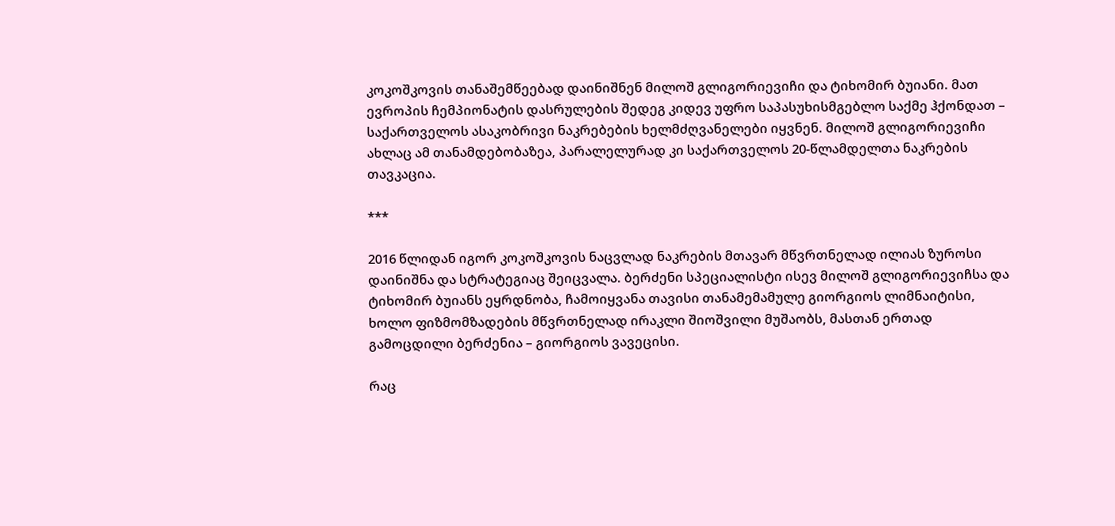კოკოშკოვის თანაშემწეებად დაინიშნენ მილოშ გლიგორიევიჩი და ტიხომირ ბუიანი. მათ ევროპის ჩემპიონატის დასრულების შედეგ კიდევ უფრო საპასუხისმგებლო საქმე ჰქონდათ – საქართველოს ასაკობრივი ნაკრებების ხელმძღვანელები იყვნენ. მილოშ გლიგორიევიჩი ახლაც ამ თანამდებობაზეა, პარალელურად კი საქართველოს 20-წლამდელთა ნაკრების თავკაცია.

***

2016 წლიდან იგორ კოკოშკოვის ნაცვლად ნაკრების მთავარ მწვრთნელად ილიას ზუროსი დაინიშნა და სტრატეგიაც შეიცვალა. ბერძენი სპეციალისტი ისევ მილოშ გლიგორიევიჩსა და ტიხომირ ბუიანს ეყრდნობა, ჩამოიყვანა თავისი თანამემამულე გიორგიოს ლიმნაიტისი, ხოლო ფიზმომზადების მწვრთნელად ირაკლი შიოშვილი მუშაობს, მასთან ერთად გამოცდილი ბერძენია – გიორგიოს ვავეცისი.

რაც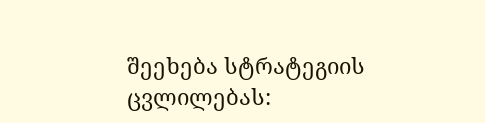შეეხება სტრატეგიის ცვლილებას: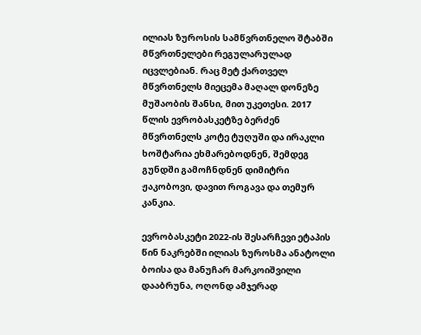ილიას ზუროსის სამწვრთნელო შტაბში მწვრთნელები რეგულარულად იცვლებიან. რაც მეტ ქართველ მწვრთნელს მიეცემა მაღალ დონეზე მუშაობის შანსი, მით უკეთესი. 2017 წლის ევრობასკეტზე ბერძენ მწვრთნელს კოტე ტუღუში და ირაკლი ხოშტარია ეხმარებოდნენ, შემდეგ გუნდში გამოჩნდნენ დიმიტრი ჟაკობოვი, დავით როგავა და თემურ კანკია.

ევრობასკეტი 2022-ის შესარჩევი ეტაპის წინ ნაკრებში ილიას ზუროსმა ანატოლი ბოისა და მანუჩარ მარკოიშვილი დააბრუნა, ოღონდ ამჯერად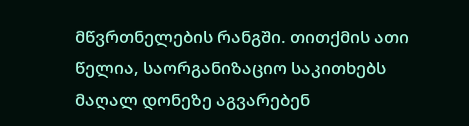მწვრთნელების რანგში. თითქმის ათი წელია, საორგანიზაციო საკითხებს მაღალ დონეზე აგვარებენ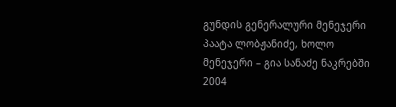გუნდის გენერალური მენეჯერი პაატა ლობჟანიძე, ხოლო მენეჯერი – გია სანაძე ნაკრებში 2004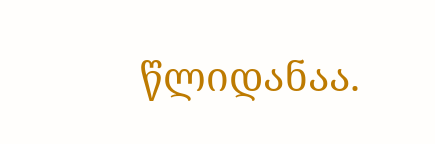წლიდანაა.